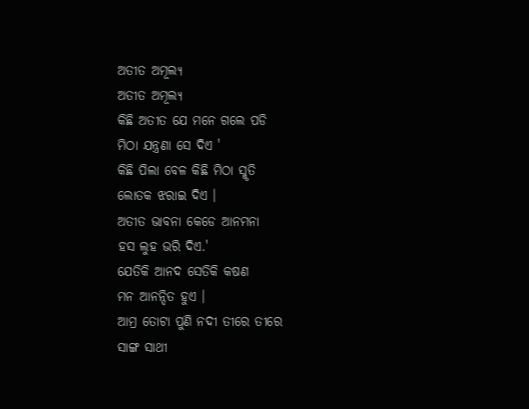ଅତୀତ ଅମୂଲ୍ୟ
ଅତୀତ ଅମୂଲ୍ୟ
କିଛି ଅତୀତ ଯେ ମନେ ଗଲେ ପଡି
ମିଠା ଯନ୍ତ୍ରଣା ସେ ଦିଏ '
କିଛି ପିଲା ବେଳ କିଛି ମିଠା ସ୍ମୃତି
ଲୋତକ ଝରାଇ ଦିଏ ।
ଅତୀତ ଭାବନା କେଡେ ଆନମନା
ହସ ଲୁହ ଭରି ଦିଏ.'
ଯେତିକି ଆନଦ ସେତିକି କଷଣ
ମନ ଆନନ୍ଦିତ ହୁଏ ।
ଆମ୍ର ତୋଟା ପୁଣି ନଦୀ ତୀରେ ତୀରେ
ସାଙ୍ଗ ସାଥୀ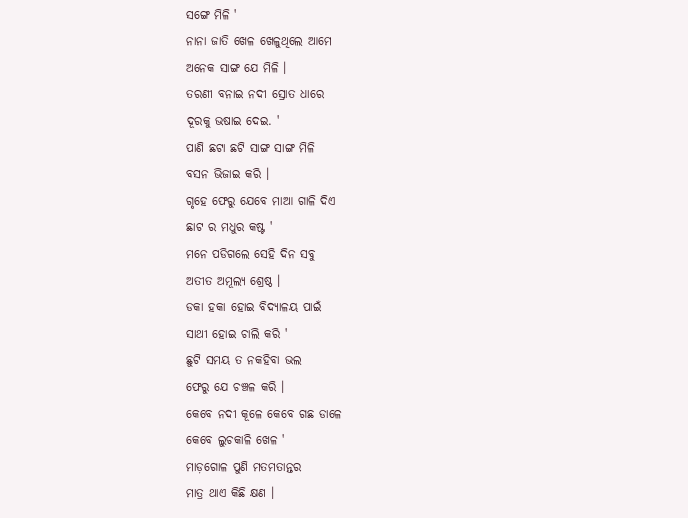ସଙ୍ଗେ ମିଳି '
ନାନା ଜାତି ଖେଳ ଖେଳୁଥିଲେ ଆମେ
ଅନେକ ସାଙ୍ଗ ଯେ ମିଳି ।
ତରଣୀ ବନାଇ ନଦୀ ସ୍ରୋତ ଧାରେ
ଦୂରକୁ ଭଷାଇ ଦେଇ. '
ପାଣି ଛଟା ଛଟି ସାଙ୍ଗ ସାଙ୍ଗ ମିଳି
ବସନ ଭିଜାଇ କରି ।
ଗୃହେ ଫେରୁ ଯେବେ ମାଆ ଗାଳି ଦିଏ
ଛାଟ ର ମଧୁର କଷ୍ଟ '
ମନେ ପଡିଗଲେ ସେହି ଦିନ ସବୁ
ଅତୀତ ଅମୂଲ୍ୟ ଶ୍ରେଷ୍ଠ ।
ଡକା ହକା ହୋଇ ବିଦ୍ୟାଳୟ ପାଇଁ
ସାଥୀ ହୋଇ ଚାଲି କରି '
ଛୁଟି ସମୟ ତ ନକହିବା ଭଲ
ଫେରୁ ଯେ ଚଞ୍ଚଳ କରି ।
କେବେ ନଦୀ କୂଳେ କେବେ ଗଛ ଡାଳେ
କେବେ ଲୁଚକାଳି ଖେଳ '
ମାଡ଼ଗୋଳ ପୁଣି ମତମତାନ୍ତର
ମାତ୍ର ଥାଏ କିଛି କ୍ଷଣ ।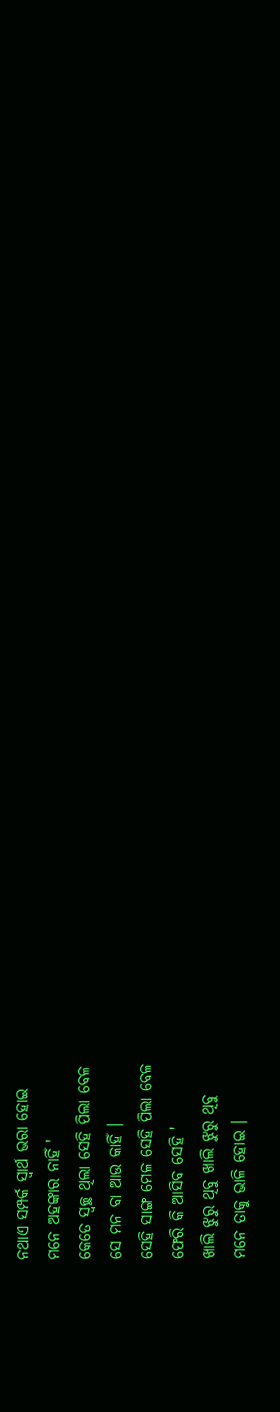ନଥାଏ ସମ୍ପର୍କ ସ୍ଵାର୍ଥ ଭରା ହୋଇ
ମନେ ଅହଙ୍କାର ନାହିଁ '
କେତେ ସ୍ୱଚ୍ଛ ଥିଲା ସେହି ପିଲା ବେଳ
ସେ ମନ ବା ଆଉ କାହିଁ ।
ସେହି ସାଙ୍ଗ ମେଳ ସେହି ପିଲା ବେଳ
ଫେରି କି ଆସିବ ସେହି '
ଖାଲି ଝୁରୁ ଥିବୁ ଖାଲି ଝୁରୁ ଥିବୁ
ମନେ ତାକୁ ଭାଳି ହୋଇ ।